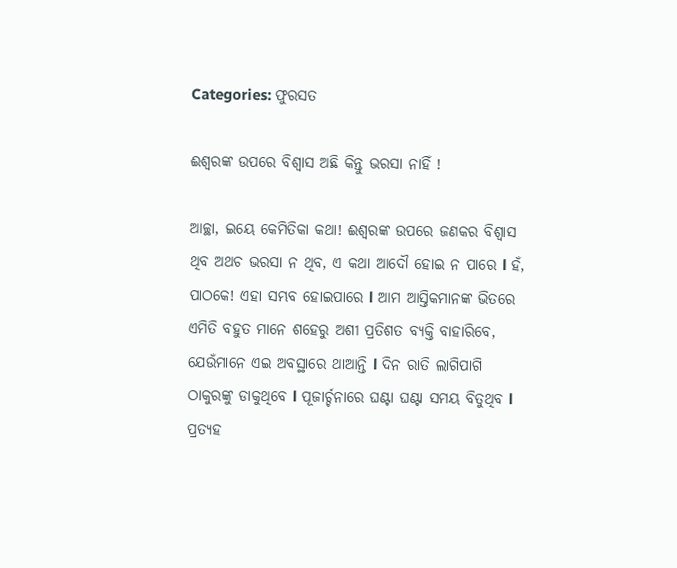Categories: ଫୁରସତ

ଈଶ୍ୱରଙ୍କ ଉପରେ ବିଶ୍ୱାସ ଅଛି କିନ୍ତୁ ଭରସା ନାହିଁ !

ଆଚ୍ଛା, ଇୟେ କେମିତିକା କଥା! ଈଶ୍ୱରଙ୍କ ଉପରେ ଜଣକର ବିଶ୍ୱାସ ଥିବ ଅଥଚ ଭରସା ନ ଥିବ, ଏ କଥା ଆଦୌ ହୋଇ ନ ପାରେ l ହଁ, ପାଠକେ! ଏହା ସମ୍ଭବ ହୋଇପାରେ l ଆମ ଆସ୍ତିକମାନଙ୍କ ଭିତରେ ଏମିତି ବହୁତ ମାନେ ଶହେରୁ ଅଶୀ ପ୍ରତିଶତ ବ୍ୟକ୍ତି ବାହାରିବେ, ଯେଉଁମାନେ ଏଇ ଅବସ୍ଥାରେ ଥାଆନ୍ତି l ଦିନ ରାତି ଲାଗିପାଗି ଠାକୁରଙ୍କୁ ଡାକୁଥିବେ l ପୂଜାର୍ଚ୍ଚନାରେ ଘଣ୍ଟା ଘଣ୍ଟା ସମୟ ବିତୁଥିବ l ପ୍ରତ୍ୟହ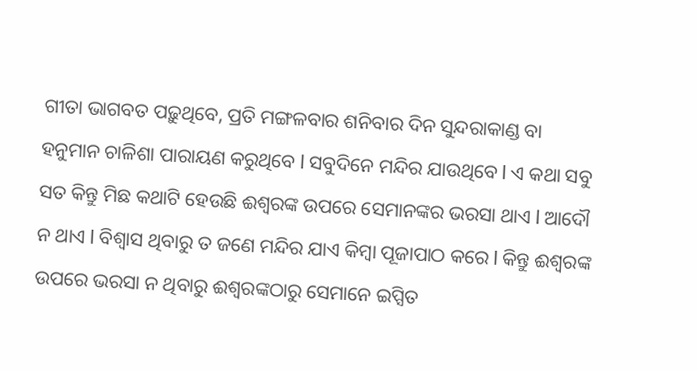ଗୀତା ଭାଗବତ ପଢ଼ୁଥିବେ, ପ୍ରତି ମଙ୍ଗଳବାର ଶନିବାର ଦିନ ସୁନ୍ଦରାକାଣ୍ଡ ବା ହନୁମାନ ଚାଳିଶା ପାରାୟଣ କରୁଥିବେ l ସବୁଦିନେ ମନ୍ଦିର ଯାଉଥିବେ l ଏ କଥା ସବୁ ସତ କିନ୍ତୁ ମିଛ କଥାଟି ହେଉଛି ଈଶ୍ୱରଙ୍କ ଉପରେ ସେମାନଙ୍କର ଭରସା ଥାଏ l ଆଦୌ ନ ଥାଏ l ବିଶ୍ୱାସ ଥିବାରୁ ତ ଜଣେ ମନ୍ଦିର ଯାଏ କିମ୍ବା ପୂଜାପାଠ କରେ l କିନ୍ତୁ ଈଶ୍ୱରଙ୍କ ଉପରେ ଭରସା ନ ଥିବାରୁ ଈଶ୍ୱରଙ୍କଠାରୁ ସେମାନେ ଇପ୍ସିତ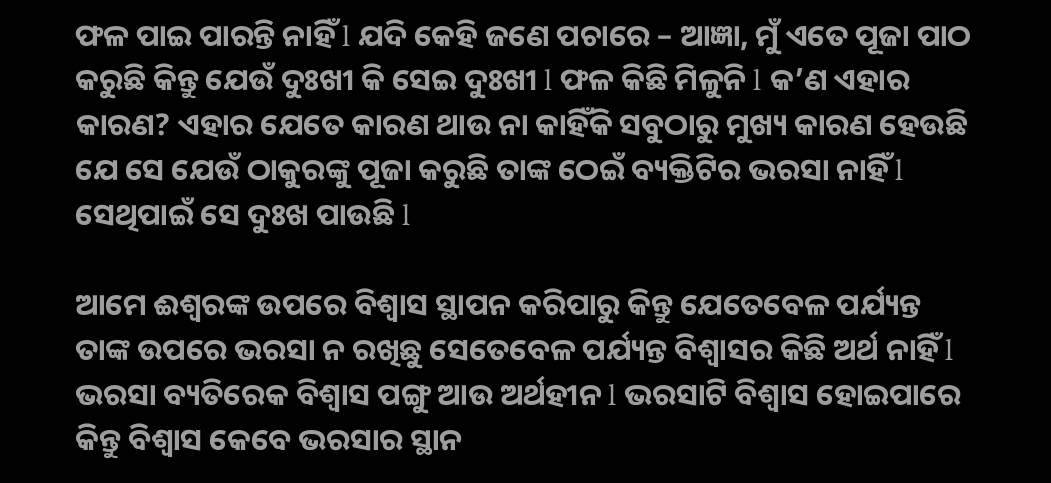ଫଳ ପାଇ ପାରନ୍ତି ନାହିଁ l ଯଦି କେହି ଜଣେ ପଚାରେ – ଆଜ୍ଞା, ମୁଁ ଏତେ ପୂଜା ପାଠ କରୁଛି କିନ୍ତୁ ଯେଉଁ ଦୁଃଖୀ କି ସେଇ ଦୁଃଖୀ l ଫଳ କିଛି ମିଳୁନି l କ’ଣ ଏହାର କାରଣ? ଏହାର ଯେତେ କାରଣ ଥାଉ ନା କାହିଁକି ସବୁଠାରୁ ମୁଖ୍ୟ କାରଣ ହେଉଛି ଯେ ସେ ଯେଉଁ ଠାକୁରଙ୍କୁ ପୂଜା କରୁଛି ତାଙ୍କ ଠେଇଁ ବ୍ୟକ୍ତିଟିର ଭରସା ନାହିଁ l ସେଥିପାଇଁ ସେ ଦୁଃଖ ପାଉଛି l

ଆମେ ଈଶ୍ୱରଙ୍କ ଉପରେ ବିଶ୍ୱାସ ସ୍ଥାପନ କରିପାରୁ କିନ୍ତୁ ଯେତେବେଳ ପର୍ଯ୍ୟନ୍ତ ତାଙ୍କ ଉପରେ ଭରସା ନ ରଖିଛୁ ସେତେବେଳ ପର୍ଯ୍ୟନ୍ତ ବିଶ୍ୱାସର କିଛି ଅର୍ଥ ନାହିଁ l ଭରସା ବ୍ୟତିରେକ ବିଶ୍ୱାସ ପଙ୍ଗୁ ଆଉ ଅର୍ଥହୀନ l ଭରସାଟି ବିଶ୍ୱାସ ହୋଇପାରେ କିନ୍ତୁ ବିଶ୍ୱାସ କେବେ ଭରସାର ସ୍ଥାନ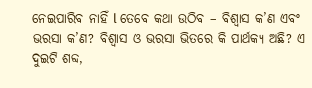ନେଇପାରିବ ନାହିଁ l ତେବେ କଥା ଉଠିବ – ବିଶ୍ୱାସ କ’ଣ ଏବଂ ଭରସା କ’ଣ? ବିଶ୍ୱାସ ଓ ଭରସା ଭିତରେ କି ପାର୍ଥକ୍ୟ ଅଛି? ଏ ଦୁଇଟି ଶବ୍ଦ,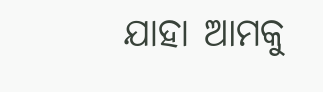ଯାହା ଆମକୁ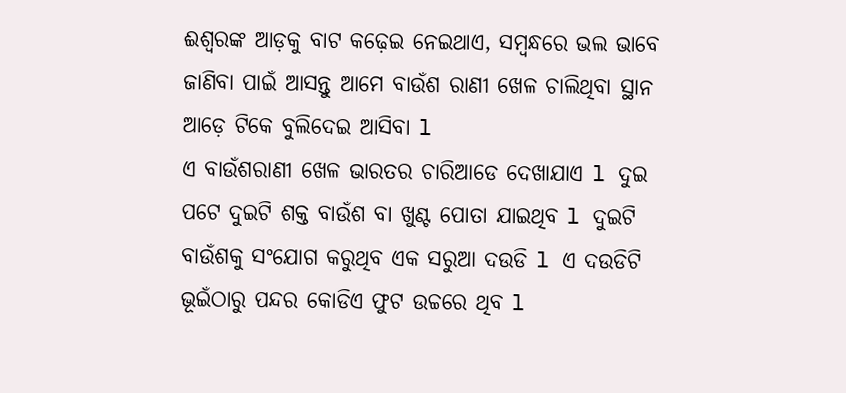ଈଶ୍ୱରଙ୍କ ଆଡ଼କୁ ବାଟ କଢ଼େଇ ନେଇଥାଏ, ସମ୍ବନ୍ଧରେ ଭଲ ଭାବେ ଜାଣିବା ପାଇଁ ଆସନ୍ତୁ ଆମେ ବାଉଁଶ ରାଣୀ ଖେଳ ଚାଲିଥିବା ସ୍ଥାନ ଆଡ଼େ ଟିକେ ବୁଲିଦେଇ ଆସିବା l
ଏ ବାଉଁଶରାଣୀ ଖେଳ ଭାରତର ଚାରିଆଡେ ଦେଖାଯାଏ l ଦୁଇ ପଟେ ଦୁଇଟି ଶକ୍ତ ବାଉଁଶ ବା ଖୁଣ୍ଟ ପୋତା ଯାଇଥିବ l ଦୁଇଟି ବାଉଁଶକୁ ସଂଯୋଗ କରୁଥିବ ଏକ ସରୁଆ ଦଉଡି l ଏ ଦଉଡିଟି ଭୂଇଁଠାରୁ ପନ୍ଦର କୋଡିଏ ଫୁଟ ଉଚ୍ଚରେ ଥିବ l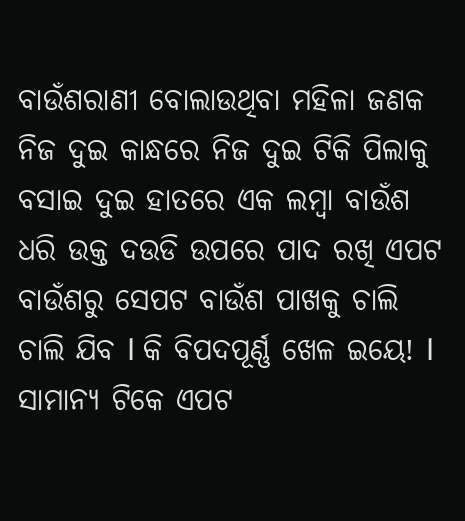ବାଉଁଶରାଣୀ ବୋଲାଉଥିବା ମହିଳା ଜଣକ ନିଜ ଦୁଇ କାନ୍ଧରେ ନିଜ ଦୁଇ ଟିକି ପିଲାକୁ ବସାଇ ଦୁଇ ହାତରେ ଏକ ଲମ୍ବା ବାଉଁଶ ଧରି ଉକ୍ତ ଦଉଡି ଉପରେ ପାଦ ରଖି ଏପଟ ବାଉଁଶରୁ ସେପଟ ବାଉଁଶ ପାଖକୁ ଚାଲି ଚାଲି ଯିବ l କି ବିପଦପୂର୍ଣ୍ଣ ଖେଳ ଇୟେ! l ସାମାନ୍ୟ ଟିକେ ଏପଟ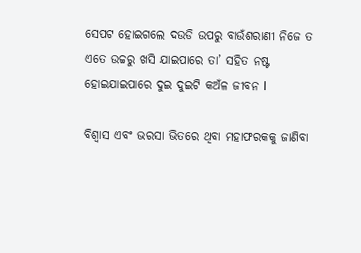ସେପଟ ହୋଇଗଲେ ଦଉଡି ଉପରୁ ବାଉଁଶରାଣୀ ନିଜେ ତ ଏତେ ଉଚ୍ଚରୁ ଖସି ଯାଇପାରେ ତା’ ସହିତ ନଷ୍ଟ ହୋଇଯାଇପାରେ ଦୁଇ ଦୁଇଟି କଅଁଳ ଜୀବନ l

ବିଶ୍ୱାସ ଏବଂ ଭରସା ଭିତରେ ଥିବା ମହାଫରକକୁ ଜାଣିବା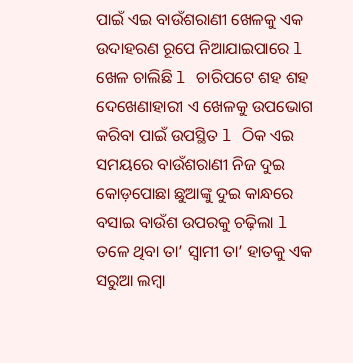ପାଇଁ ଏଇ ବାଉଁଶରାଣୀ ଖେଳକୁ ଏକ ଉଦାହରଣ ରୂପେ ନିଆଯାଇପାରେ l ଖେଳ ଚାଲିଛି l ଚାରିପଟେ ଶହ ଶହ ଦେଖେଣାହାରୀ ଏ ଖେଳକୁ ଉପଭୋଗ କରିବା ପାଇଁ ଉପସ୍ଥିତ l ଠିକ ଏଇ ସମୟରେ ବାଉଁଶରାଣୀ ନିଜ ଦୁଇ କୋଡ଼ପୋଛା ଛୁଆଙ୍କୁ ଦୁଇ କାନ୍ଧରେ ବସାଇ ବାଉଁଶ ଉପରକୁ ଚଢ଼ିଲା l ତଳେ ଥିବା ତା’ ସ୍ବାମୀ ତା’ ହାତକୁ ଏକ ସରୁଆ ଲମ୍ବା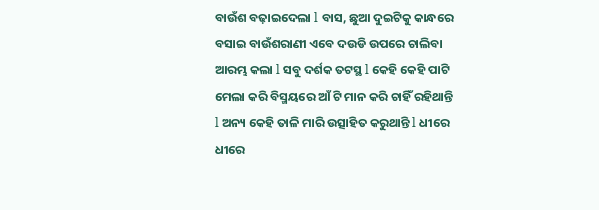ବାଉଁଶ ବଢ଼ାଇଦେଲା l ବାସ, ଛୁଆ ଦୁଇଟିକୁ କାନ୍ଧରେ ବସାଇ ବାଉଁଶରାଣୀ ଏବେ ଦଉଡି ଉପରେ ଚାଲିବା ଆରମ୍ଭ କଲା l ସବୁ ଦର୍ଶକ ତଟସ୍ଥ l କେହି କେହି ପାଟି ମେଲା କରି ବିସ୍ମୟରେ ଆଁ ଟି ମାନ କରି ଚାହିଁ ରହିଥାନ୍ତି l ଅନ୍ୟ କେହି ତାଳି ମାରି ଉତ୍ସାହିତ କରୁଥାନ୍ତି l ଧୀରେ ଧୀରେ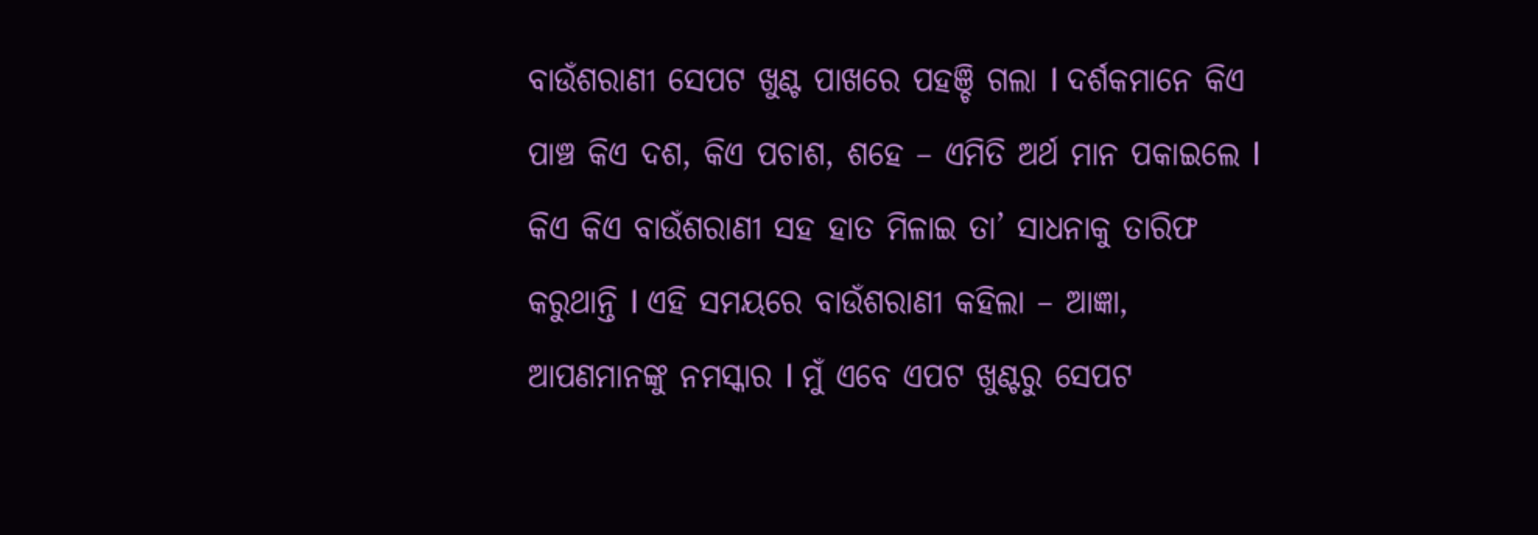ବାଉଁଶରାଣୀ ସେପଟ ଖୁଣ୍ଟ ପାଖରେ ପହଞ୍ଚି ଗଲା l ଦର୍ଶକମାନେ କିଏ ପାଞ୍ଚ କିଏ ଦଶ, କିଏ ପଚାଶ, ଶହେ – ଏମିତି ଅର୍ଥ ମାନ ପକାଇଲେ l କିଏ କିଏ ବାଉଁଶରାଣୀ ସହ ହାତ ମିଳାଇ ତା’ ସାଧନାକୁ ତାରିଫ କରୁଥାନ୍ତି l ଏହି ସମୟରେ ବାଉଁଶରାଣୀ କହିଲା – ଆଜ୍ଞା, ଆପଣମାନଙ୍କୁ ନମସ୍କାର l ମୁଁ ଏବେ ଏପଟ ଖୁଣ୍ଟରୁ ସେପଟ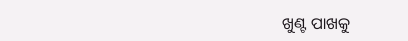ଖୁଣ୍ଟ ପାଖକୁ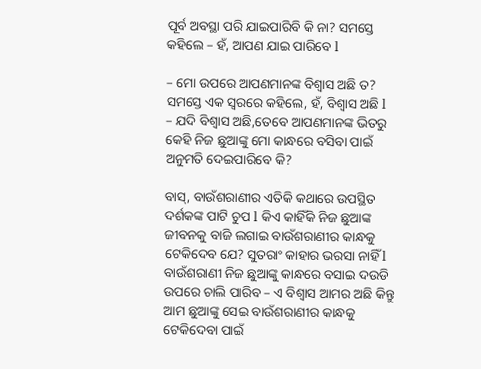ପୂର୍ବ ଅବସ୍ଥା ପରି ଯାଇପାରିବି କି ନା? ସମସ୍ତେ କହିଲେ – ହଁ, ଆପଣ ଯାଇ ପାରିବେ l

– ମୋ ଉପରେ ଆପଣମାନଙ୍କ ବିଶ୍ୱାସ ଅଛି ତ?
ସମସ୍ତେ ଏକ ସ୍ବରରେ କହିଲେ, ହଁ, ବିଶ୍ୱାସ ଅଛି l
– ଯଦି ବିଶ୍ୱାସ ଅଛି,ତେବେ ଆପଣମାନଙ୍କ ଭିତରୁ କେହି ନିଜ ଛୁଆଙ୍କୁ ମୋ କାନ୍ଧରେ ବସିବା ପାଇଁ ଅନୁମତି ଦେଇପାରିବେ କି?

ବାସ୍‌, ବାଉଁଶରାଣୀର ଏତିକି କଥାରେ ଉପସ୍ଥିତ ଦର୍ଶକଙ୍କ ପାଟି ଚୁପ l କିଏ କାହିଁକି ନିଜ ଛୁଆଙ୍କ ଜୀବନକୁ ବାଜି ଲଗାଇ ବାଉଁଶରାଣୀର କାନ୍ଧକୁ ଟେକିଦେବ ଯେ? ସୁତରାଂ କାହାର ଭରସା ନାହିଁ l ବାଉଁଶରାଣୀ ନିଜ ଛୁଆଙ୍କୁ କାନ୍ଧରେ ବସାଇ ଦଉଡି ଉପରେ ଚାଲି ପାରିବ – ଏ ବିଶ୍ୱାସ ଆମର ଅଛି କିନ୍ତୁ ଆମ ଛୁଆଙ୍କୁ ସେଇ ବାଉଁଶରାଣୀର କାନ୍ଧକୁ ଟେକିଦେବା ପାଇଁ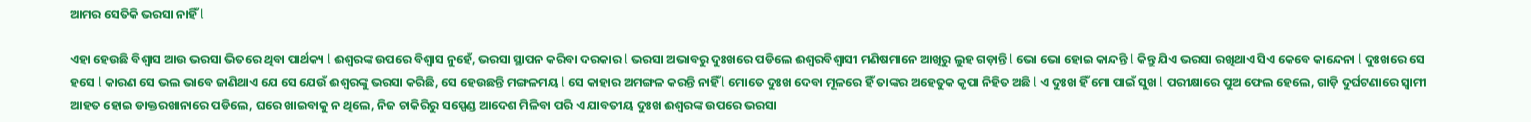ଆମର ସେତିକି ଭରସା ନାହିଁ l

ଏହା ହେଉଛି ବିଶ୍ୱାସ ଆଉ ଭରସା ଭିତରେ ଥିବା ପାର୍ଥକ୍ୟ l ଈଶ୍ୱରଙ୍କ ଉପରେ ବିଶ୍ୱାସ ନୁହେଁ, ଭରସା ସ୍ଥାପନ କରିବା ଦରକାର l ଭରସା ଅଭାବରୁ ଦୁଃଖରେ ପଡିଲେ ଈଶ୍ୱରବିଶ୍ୱାସୀ ମଣିଷମାନେ ଆଖିରୁ ଲୁହ ଗଡ଼ାନ୍ତି l ଭୋ ଭୋ ହୋଇ କାନ୍ଦନ୍ତି l କିନ୍ତୁ ଯିଏ ଭରସା ରଖିଥାଏ ସିଏ କେବେ କାନ୍ଦେନା l ଦୁଃଖରେ ସେ ହସେ l କାରଣ ସେ ଭଲ ଭାବେ ଜାଣିଥାଏ ଯେ ସେ ଯେଉଁ ଈଶ୍ୱରଙ୍କୁ ଭରସା କରିଛି, ସେ ହେଉଛନ୍ତି ମଙ୍ଗଳମୟ l ସେ କାହାର ଅମଙ୍ଗଳ କରନ୍ତି ନାହିଁ l ମୋତେ ଦୁଃଖ ଦେବା ମୂଳରେ ହିଁ ତାଙ୍କର ଅହେତୁକ କୃପା ନିହିତ ଅଛି l ଏ ଦୁଃଖ ହିଁ ମୋ ପାଇଁ ସୁଖ l ପରୀକ୍ଷାରେ ପୁଅ ଫେଲ ହେଲେ, ଗାଡ଼ି ଦୁର୍ଘଟଣାରେ ସ୍ବାମୀ ଆହତ ହୋଇ ଡାକ୍ତରଖାନାରେ ପଡିଲେ, ଘରେ ଖାଇବାକୁ ନ ଥିଲେ, ନିଜ ଚାକିରିରୁ ସସ୍ପେଣ୍ଡ ଆଦେଶ ମିଳିବା ପରି ଏ ଯାବତୀୟ ଦୁଃଖ ଈଶ୍ୱରଙ୍କ ଉପରେ ଭରସା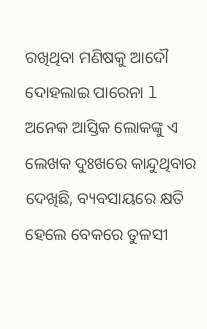ରଖିଥିବା ମଣିଷକୁ ଆଦୌ ଦୋହଲାଇ ପାରେନା l ଅନେକ ଆସ୍ତିକ ଲୋକଙ୍କୁ ଏ ଲେଖକ ଦୁଃଖରେ କାନ୍ଦୁଥିବାର ଦେଖିଛି, ବ୍ୟବସାୟରେ କ୍ଷତି ହେଲେ ବେକରେ ତୁଳସୀ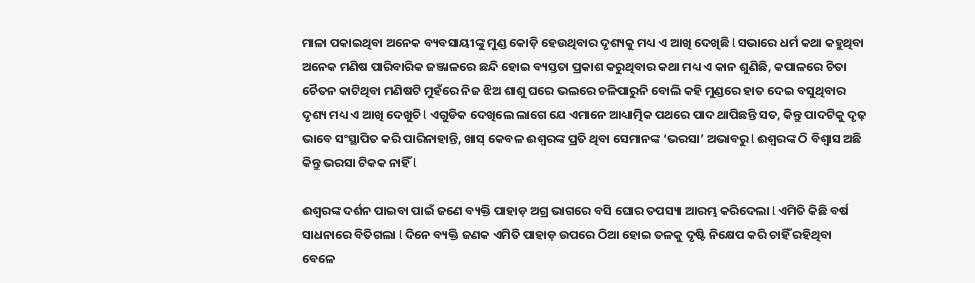ମାଳା ପକାଇଥିବା ଅନେକ ବ୍ୟବସାୟୀଙ୍କୁ ମୁଣ୍ଡ କୋଡ଼ି ହେଉଥିବାର ଦୃଶ୍ୟକୁ ମଧ୍ୟ ଏ ଆଖି ଦେଖିଛି l ସଭାରେ ଧର୍ମ କଥା କହୁଥିବା ଅନେକ ମଣିଷ ପାରିବାରିକ ଜଞ୍ଜାଳରେ ଛନ୍ଦି ହୋଇ ବ୍ୟସ୍ତତା ପ୍ରକାଶ କରୁଥିବାର କଥା ମଧ୍ୟ ଏ କାନ ଶୁଣିଛି, କପାଳରେ ଚିତା ଚୈତନ କାଟିଥିବା ମଣିଷଟି ମୁହଁରେ ନିଜ ଝିଅ ଶାଶୁ ଘରେ ଭଲରେ ଚଳିପାରୁନି ବୋଲି କହି ମୁଣ୍ଡରେ ହାତ ଦେଇ ବସୁଥିବାର ଦୃଶ୍ୟ ମଧ୍ୟ ଏ ଆଖି ଦେଖୁଚି l ଏଗୁଡିକ ଦେଖିଲେ ଲାଗେ ଯେ ଏମାନେ ଆଧ୍ୟାତ୍ମିକ ପଥରେ ପାଦ ଥାପିଛନ୍ତି ସତ, କିନ୍ତୁ ପାଦଟିକୁ ଦୃଢ଼ ଭାବେ ସଂସ୍ଥାପିତ କରି ପାରିନାହାନ୍ତି, ଖାସ୍‌ କେବଳ ଈଶ୍ୱରଙ୍କ ପ୍ରତି ଥିବା ସେମାନଙ୍କ ‘ଭରସା’ ଅଭାବରୁ l ଈଶ୍ୱରଙ୍କ ଠି ବିଶ୍ୱାସ ଅଛି କିନ୍ତୁ ଭରସା ଟିକକ ନାହିଁ l

ଈଶ୍ୱରଙ୍କ ଦର୍ଶନ ପାଇବା ପାଇଁ ଜଣେ ବ୍ୟକ୍ତି ପାହାଡ଼ ଅଗ୍ର ଭାଗରେ ବସି ଘୋର ତପସ୍ୟା ଆରମ୍ଭ କରିଦେଲା l ଏମିତି କିଛି ବର୍ଷ ସାଧନାରେ ବିତିଗଲା l ଦିନେ ବ୍ୟକ୍ତି ଜଣକ ଏମିତି ପାହାଡ଼ ଉପରେ ଠିଆ ହୋଇ ତଳକୁ ଦୃଷ୍ଟି ନିକ୍ଷେପ କରି ଚାହିଁ ରହିଥିବା ବେଳେ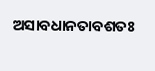ଅସାବଧାନତାବଶତଃ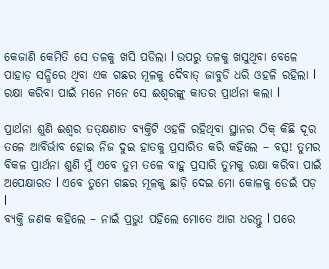କେଜାଣି କେମିତି ସେ ତଳକୁ ଖସି ପଡିଲା l ଉପରୁ ତଳକୁ ଖସୁଥିବା ବେଳେ ପାହାଡ଼ ସନ୍ଧିରେ ଥିବା ଏକ ଗଛର ମୂଳକୁ ଦୈବାତ୍‌ ଜାବୁଡି ଧରି ଓହଳି ରହିଲା l ରକ୍ଷା କରିବା ପାଇଁ ମନେ ମନେ ସେ ଈଶ୍ୱରଙ୍କୁ କାତର ପ୍ରାର୍ଥନା କଲା l

ପ୍ରାର୍ଥନା ଶୁଣି ଈଶ୍ୱର ତତ୍‌କ୍ଷଣାତ ବ୍ୟକ୍ତିଟି ଓହଳି ରହିଥିବା ସ୍ଥାନର ଠିକ୍‌ କିଛି ଦୂର ତଳେ ଆବିର୍ଭାବ ହୋଇ ନିଜ ଦୁଇ ହାତକୁ ପ୍ରସାରିତ କରି କହିଲେ – ବତ୍ସ! ତୁମର ବିକଳ ପ୍ରାର୍ଥନା ଶୁଣି ମୁଁ ଏବେ ତୁମ ତଳେ ବାହୁ ପ୍ରସାରି ତୁମକୁ ରକ୍ଷା କରିବା ପାଇଁ ଅପେକ୍ଷାରତ l ଏବେ ତୁମେ ଗଛର ମୂଳକୁ ଛାଡ଼ି ଦେଇ ମୋ କୋଳକୁ ଡେଇଁ ପଡ଼ l
ବ୍ୟକ୍ତି ଜଣକ କହିଲେ – ନାଇଁ ପ୍ରଭୁ! ପହିଲେ ମୋତେ ଆଗ ଧରନ୍ତୁ l ପରେ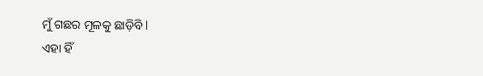ମୁଁ ଗଛର ମୂଳକୁ ଛାଡ଼ିବି l
ଏହା ହିଁ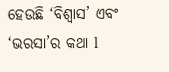ହେଉଛି ‘ବିଶ୍ୱାସ’ ଏବଂ ‘ଭରସା’ର କଥା l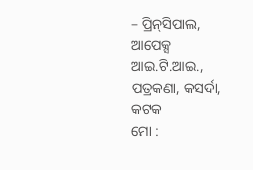– ପ୍ରିନ୍‌ସିପାଲ, ଆପେକ୍ସ ଆଇ.ଟି.ଆଇ., ପତ୍ରକଣା, କସର୍ଦା, କଟକ
ମୋ :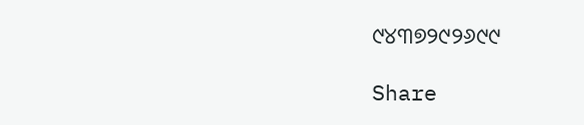୯୪୩୭୨୯୨୬୯୯

Share